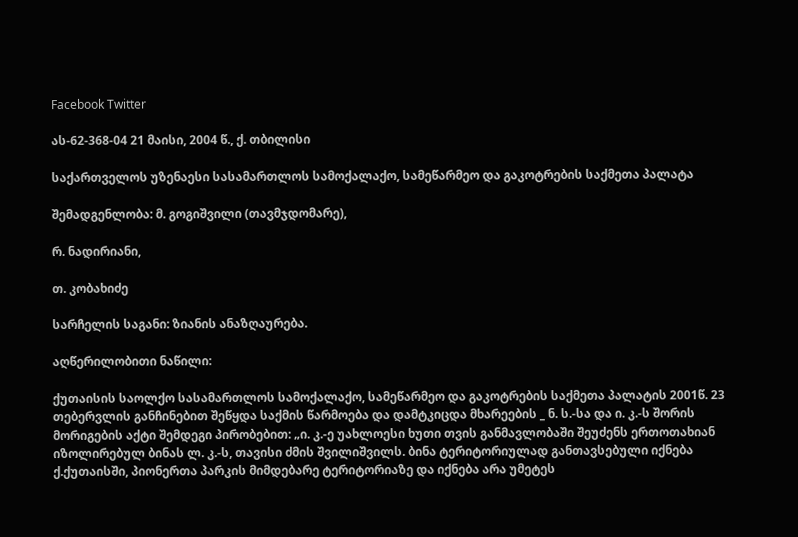Facebook Twitter

ას-62-368-04 21 მაისი, 2004 წ., ქ. თბილისი

საქართველოს უზენაესი სასამართლოს სამოქალაქო, სამეწარმეო და გაკოტრების საქმეთა პალატა

შემადგენლობა: მ. გოგიშვილი (თავმჯდომარე),

რ. ნადირიანი,

თ. კობახიძე

სარჩელის საგანი: ზიანის ანაზღაურება.

აღწერილობითი ნაწილი:

ქუთაისის საოლქო სასამართლოს სამოქალაქო, სამეწარმეო და გაკოტრების საქმეთა პალატის 2001წ. 23 თებერვლის განჩინებით შეწყდა საქმის წარმოება და დამტკიცდა მხარეების _ ნ. ს.-სა და ი. კ.-ს შორის მორიგების აქტი შემდეგი პირობებით: „ი. კ.-ე უახლოესი ხუთი თვის განმავლობაში შეუძენს ერთოთახიან იზოლირებულ ბინას ლ. კ.-ს, თავისი ძმის შვილიშვილს. ბინა ტერიტორიულად განთავსებული იქნება ქ.ქუთაისში, პიონერთა პარკის მიმდებარე ტერიტორიაზე და იქნება არა უმეტეს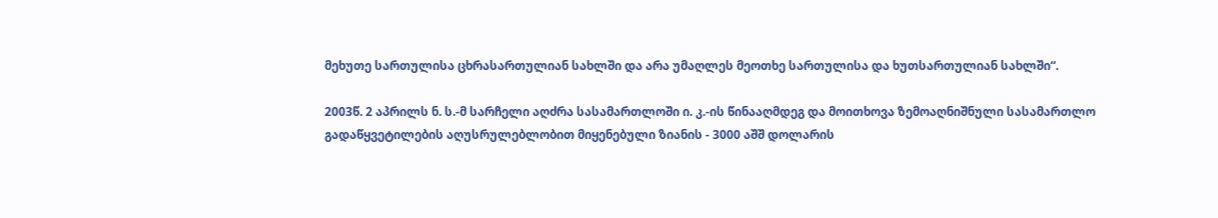მეხუთე სართულისა ცხრასართულიან სახლში და არა უმაღლეს მეოთხე სართულისა და ხუთსართულიან სახლში“.

2003წ. 2 აპრილს ნ. ს.-მ სარჩელი აღძრა სასამართლოში ი. კ.-ის წინააღმდეგ და მოითხოვა ზემოაღნიშნული სასამართლო გადაწყვეტილების აღუსრულებლობით მიყენებული ზიანის - 3000 აშშ დოლარის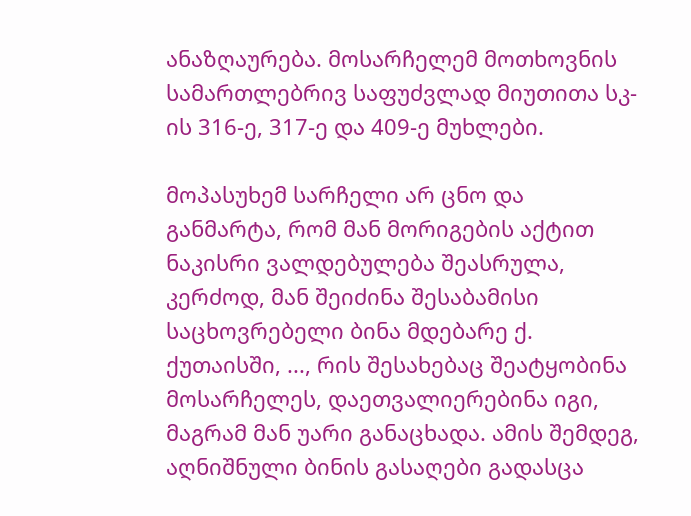ანაზღაურება. მოსარჩელემ მოთხოვნის სამართლებრივ საფუძვლად მიუთითა სკ-ის 316-ე, 317-ე და 409-ე მუხლები.

მოპასუხემ სარჩელი არ ცნო და განმარტა, რომ მან მორიგების აქტით ნაკისრი ვალდებულება შეასრულა, კერძოდ, მან შეიძინა შესაბამისი საცხოვრებელი ბინა მდებარე ქ. ქუთაისში, ..., რის შესახებაც შეატყობინა მოსარჩელეს, დაეთვალიერებინა იგი, მაგრამ მან უარი განაცხადა. ამის შემდეგ, აღნიშნული ბინის გასაღები გადასცა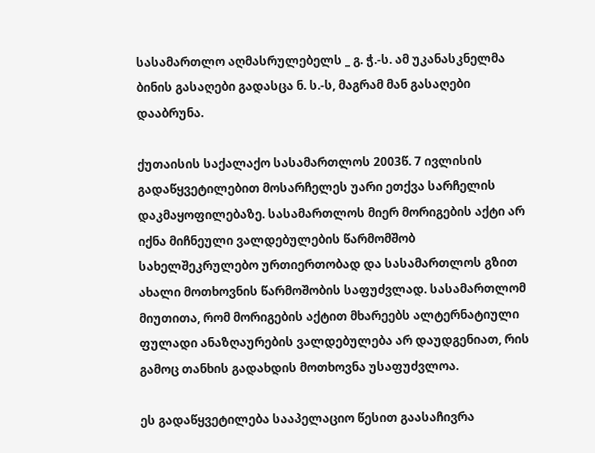სასამართლო აღმასრულებელს _ გ. ჭ.-ს. ამ უკანასკნელმა ბინის გასაღები გადასცა ნ. ს.-ს, მაგრამ მან გასაღები დააბრუნა.

ქუთაისის საქალაქო სასამართლოს 2003წ. 7 ივლისის გადაწყვეტილებით მოსარჩელეს უარი ეთქვა სარჩელის დაკმაყოფილებაზე. სასამართლოს მიერ მორიგების აქტი არ იქნა მიჩნეული ვალდებულების წარმომშობ სახელშეკრულებო ურთიერთობად და სასამართლოს გზით ახალი მოთხოვნის წარმოშობის საფუძვლად. სასამართლომ მიუთითა, რომ მორიგების აქტით მხარეებს ალტერნატიული ფულადი ანაზღაურების ვალდებულება არ დაუდგენიათ, რის გამოც თანხის გადახდის მოთხოვნა უსაფუძვლოა.

ეს გადაწყვეტილება სააპელაციო წესით გაასაჩივრა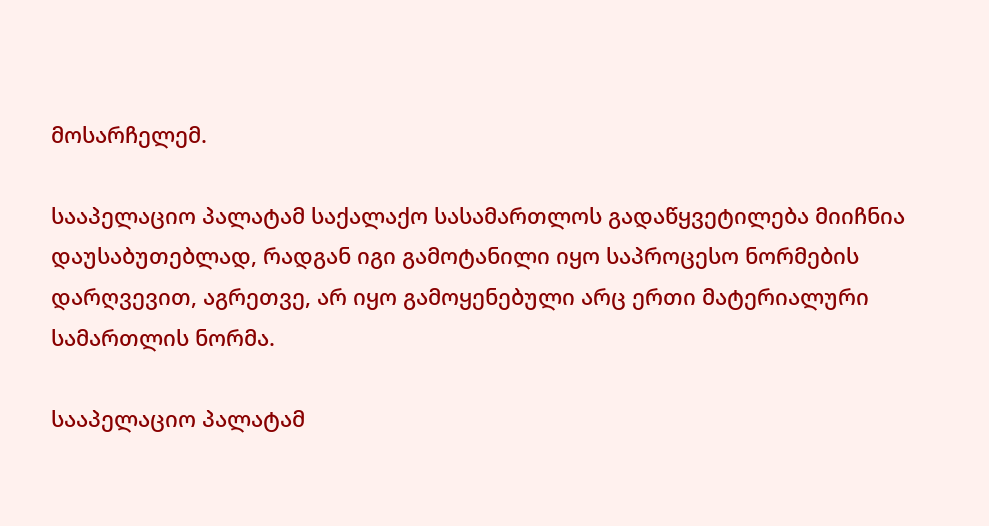მოსარჩელემ.

სააპელაციო პალატამ საქალაქო სასამართლოს გადაწყვეტილება მიიჩნია დაუსაბუთებლად, რადგან იგი გამოტანილი იყო საპროცესო ნორმების დარღვევით, აგრეთვე, არ იყო გამოყენებული არც ერთი მატერიალური სამართლის ნორმა.

სააპელაციო პალატამ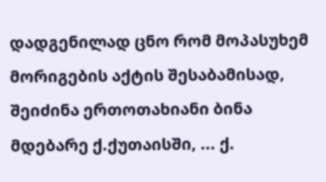დადგენილად ცნო რომ მოპასუხემ მორიგების აქტის შესაბამისად, შეიძინა ერთოთახიანი ბინა მდებარე ქ.ქუთაისში, ... ქ.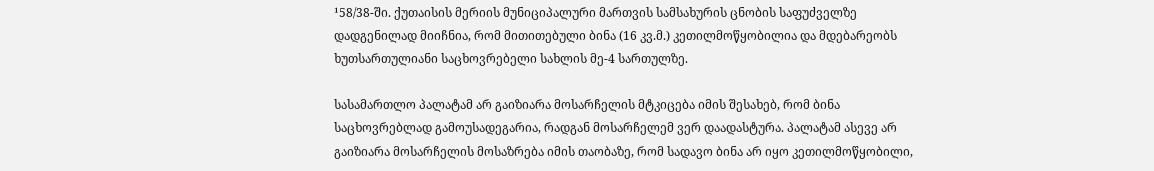¹58/38-ში. ქუთაისის მერიის მუნიციპალური მართვის სამსახურის ცნობის საფუძველზე დადგენილად მიიჩნია, რომ მითითებული ბინა (16 კვ.მ.) კეთილმოწყობილია და მდებარეობს ხუთსართულიანი საცხოვრებელი სახლის მე-4 სართულზე.

სასამართლო პალატამ არ გაიზიარა მოსარჩელის მტკიცება იმის შესახებ, რომ ბინა საცხოვრებლად გამოუსადეგარია, რადგან მოსარჩელემ ვერ დაადასტურა. პალატამ ასევე არ გაიზიარა მოსარჩელის მოსაზრება იმის თაობაზე, რომ სადავო ბინა არ იყო კეთილმოწყობილი,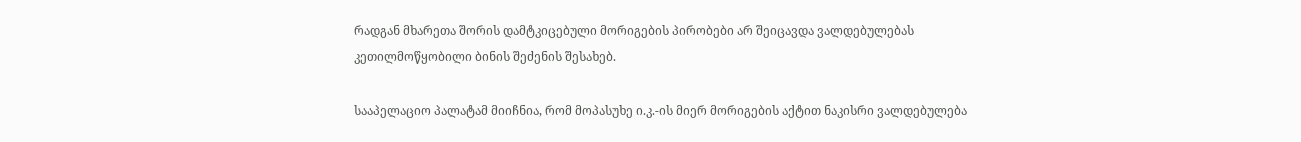რადგან მხარეთა შორის დამტკიცებული მორიგების პირობები არ შეიცავდა ვალდებულებას კეთილმოწყობილი ბინის შეძენის შესახებ.

სააპელაციო პალატამ მიიჩნია, რომ მოპასუხე ი.კ.-ის მიერ მორიგების აქტით ნაკისრი ვალდებულება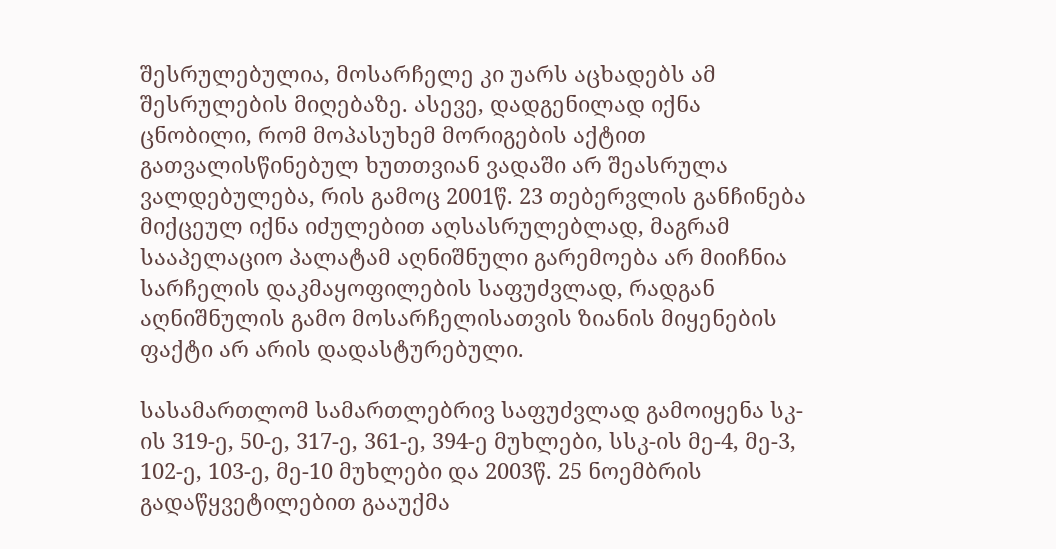შესრულებულია, მოსარჩელე კი უარს აცხადებს ამ შესრულების მიღებაზე. ასევე, დადგენილად იქნა ცნობილი, რომ მოპასუხემ მორიგების აქტით გათვალისწინებულ ხუთთვიან ვადაში არ შეასრულა ვალდებულება, რის გამოც 2001წ. 23 თებერვლის განჩინება მიქცეულ იქნა იძულებით აღსასრულებლად, მაგრამ სააპელაციო პალატამ აღნიშნული გარემოება არ მიიჩნია სარჩელის დაკმაყოფილების საფუძვლად, რადგან აღნიშნულის გამო მოსარჩელისათვის ზიანის მიყენების ფაქტი არ არის დადასტურებული.

სასამართლომ სამართლებრივ საფუძვლად გამოიყენა სკ-ის 319-ე, 50-ე, 317-ე, 361-ე, 394-ე მუხლები, სსკ-ის მე-4, მე-3, 102-ე, 103-ე, მე-10 მუხლები და 2003წ. 25 ნოემბრის გადაწყვეტილებით გააუქმა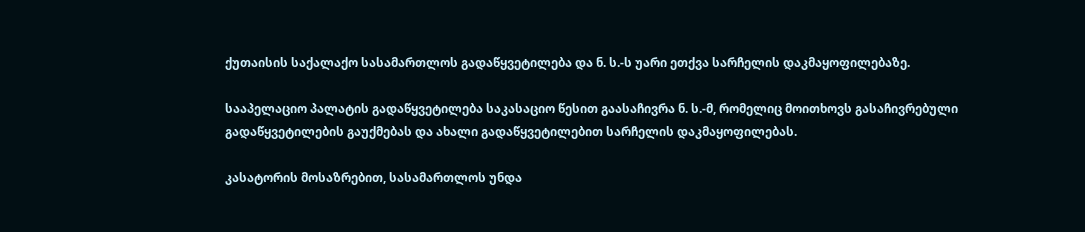ქუთაისის საქალაქო სასამართლოს გადაწყვეტილება და ნ. ს.-ს უარი ეთქვა სარჩელის დაკმაყოფილებაზე.

სააპელაციო პალატის გადაწყვეტილება საკასაციო წესით გაასაჩივრა ნ. ს.-მ, რომელიც მოითხოვს გასაჩივრებული გადაწყვეტილების გაუქმებას და ახალი გადაწყვეტილებით სარჩელის დაკმაყოფილებას.

კასატორის მოსაზრებით, სასამართლოს უნდა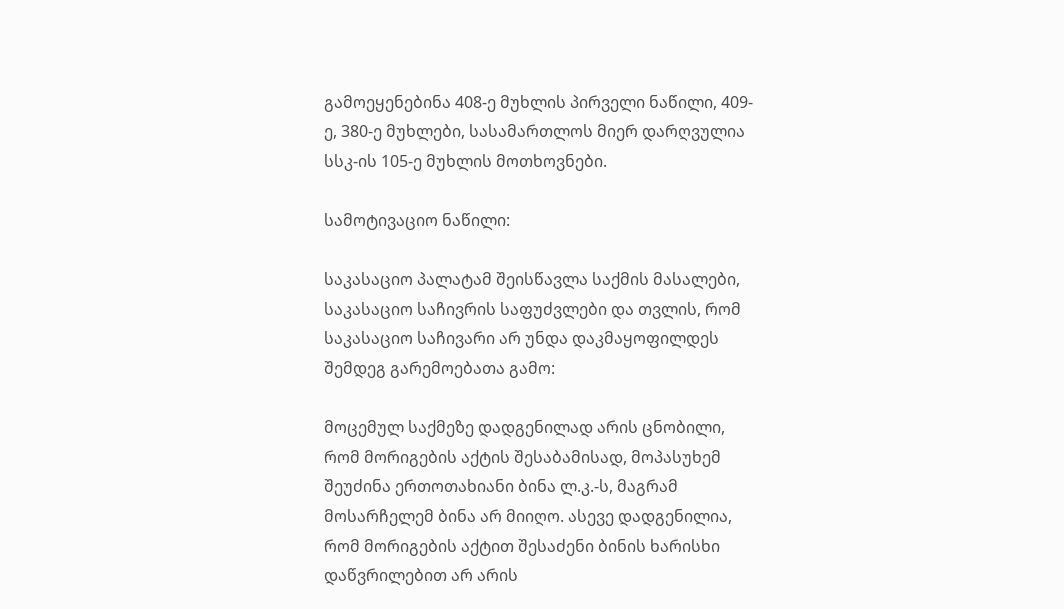გამოეყენებინა 408-ე მუხლის პირველი ნაწილი, 409-ე, 380-ე მუხლები, სასამართლოს მიერ დარღვულია სსკ-ის 105-ე მუხლის მოთხოვნები.

სამოტივაციო ნაწილი:

საკასაციო პალატამ შეისწავლა საქმის მასალები, საკასაციო საჩივრის საფუძვლები და თვლის, რომ საკასაციო საჩივარი არ უნდა დაკმაყოფილდეს შემდეგ გარემოებათა გამო:

მოცემულ საქმეზე დადგენილად არის ცნობილი, რომ მორიგების აქტის შესაბამისად, მოპასუხემ შეუძინა ერთოთახიანი ბინა ლ.კ.-ს, მაგრამ მოსარჩელემ ბინა არ მიიღო. ასევე დადგენილია, რომ მორიგების აქტით შესაძენი ბინის ხარისხი დაწვრილებით არ არის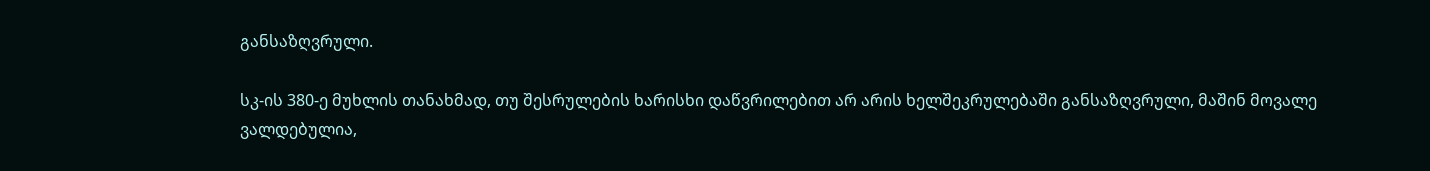განსაზღვრული.

სკ-ის 380-ე მუხლის თანახმად, თუ შესრულების ხარისხი დაწვრილებით არ არის ხელშეკრულებაში განსაზღვრული, მაშინ მოვალე ვალდებულია,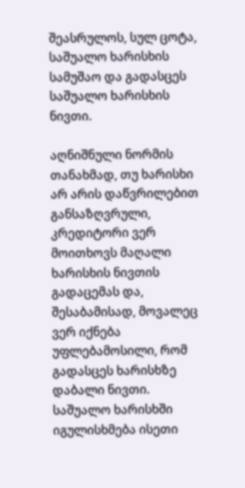შეასრულოს, სულ ცოტა, საშუალო ხარისხის სამუშაო და გადასცეს საშუალო ხარისხის ნივთი.

აღნიშნული ნორმის თანახმად, თუ ხარისხი არ არის დაწვრილებით განსაზღვრული, კრედიტორი ვერ მოითხოვს მაღალი ხარისხის ნივთის გადაცემას და, შესაბამისად, მოვალეც ვერ იქნება უფლებამოსილი, რომ გადასცეს ხარისხზე დაბალი ნივთი. საშუალო ხარისხში იგულისხმება ისეთი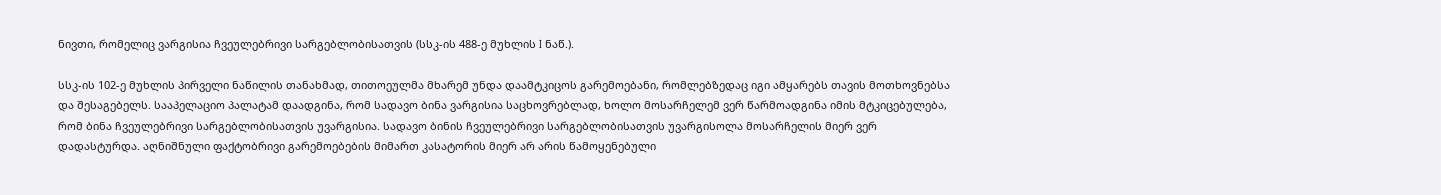ნივთი, რომელიც ვარგისია ჩვეულებრივი სარგებლობისათვის (სსკ-ის 488-ე მუხლის I ნაწ.).

სსკ-ის 102-ე მუხლის პირველი ნაწილის თანახმად, თითოეულმა მხარემ უნდა დაამტკიცოს გარემოებანი, რომლებზედაც იგი ამყარებს თავის მოთხოვნებსა და შესაგებელს. სააპელაციო პალატამ დაადგინა, რომ სადავო ბინა ვარგისია საცხოვრებლად, ხოლო მოსარჩელემ ვერ წარმოადგინა იმის მტკიცებულება, რომ ბინა ჩვეულებრივი სარგებლობისათვის უვარგისია. სადავო ბინის ჩვეულებრივი სარგებლობისათვის უვარგისოლა მოსარჩელის მიერ ვერ დადასტურდა. აღნიშნული ფაქტობრივი გარემოებების მიმართ კასატორის მიერ არ არის წამოყენებული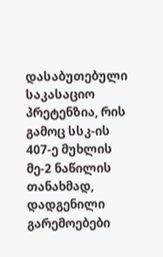დასაბუთებული საკასაციო პრეტენზია, რის გამოც სსკ-ის 407-ე მუხლის მე-2 ნაწილის თანახმად, დადგენილი გარემოებები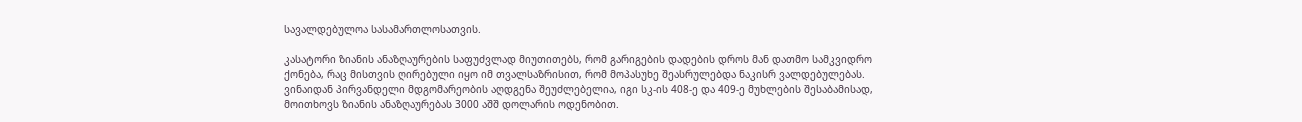სავალდებულოა სასამართლოსათვის.

კასატორი ზიანის ანაზღაურების საფუძვლად მიუთითებს, რომ გარიგების დადების დროს მან დათმო სამკვიდრო ქონება, რაც მისთვის ღირებული იყო იმ თვალსაზრისით, რომ მოპასუხე შეასრულებდა ნაკისრ ვალდებულებას. ვინაიდან პირვანდელი მდგომარეობის აღდგენა შეუძლებელია, იგი სკ-ის 408-ე და 409-ე მუხლების შესაბამისად, მოითხოვს ზიანის ანაზღაურებას 3000 აშშ დოლარის ოდენობით.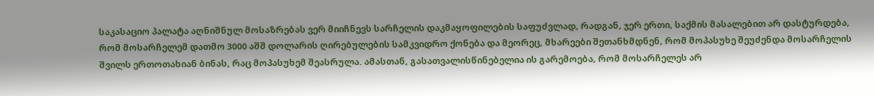საკასაციო პალატა აღნიშნულ მოსაზრებას ვერ მიიჩნევს სარჩელის დაკმაყოფილების საფუძვლად, რადგან, ჯერ ერთი, საქმის მასალებით არ დასტურდება, რომ მოსარჩელემ დათმო 3000 აშშ დოლარის ღირებულების სამკვიდრო ქონება და მეორეც, მხარეები შეთანხმდნენ, რომ მოპასუხე შეუძენდა მოსარჩელის შვილს ერთოთახიან ბინას, რაც მოპასუხემ შეასრულა. ამასთან, გასათვალისწინებელია ის გარემოება, რომ მოსარჩელეს არ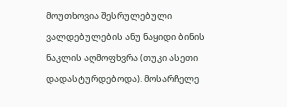მოუთხოვია შესრულებული ვალდებულების ანუ ნაყიდი ბინის ნაკლის აღმოფხვრა (თუკი ასეთი დადასტურდებოდა). მოსარჩელე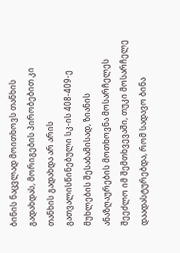ბინის ნაცვლად მოითხოვს თანხის გადახდას, მორიგების პირობებით კი თანხის გადახდა არ არის გათვალისწინებული სკ-ის 408-409-ე მუხლების შესაბამისად, ზიანის ანაზღაურების მოთხოვნა მოსარჩელეს შეეძლო იმ შემთხვევაში, თუკი მოსარჩელე დაადასტურებდა, რომ სადავო ბინა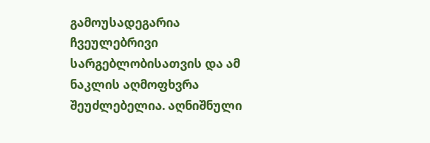გამოუსადეგარია ჩვეულებრივი სარგებლობისათვის და ამ ნაკლის აღმოფხვრა შეუძლებელია. აღნიშნული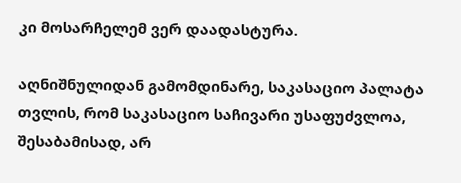კი მოსარჩელემ ვერ დაადასტურა.

აღნიშნულიდან გამომდინარე, საკასაციო პალატა თვლის, რომ საკასაციო საჩივარი უსაფუძვლოა, შესაბამისად, არ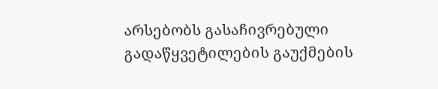არსებობს გასაჩივრებული გადაწყვეტილების გაუქმების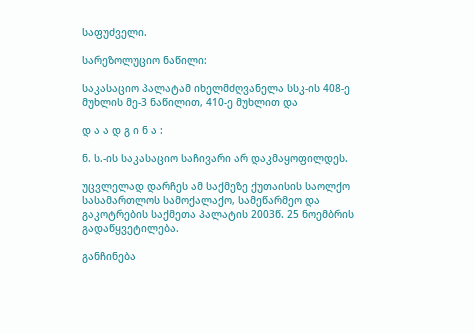საფუძველი.

სარეზოლუციო ნაწილი:

საკასაციო პალატამ იხელმძღვანელა სსკ-ის 408-ე მუხლის მე-3 ნაწილით, 410-ე მუხლით და

დ ა ა დ გ ი ნ ა :

ნ. ს.-ის საკასაციო საჩივარი არ დაკმაყოფილდეს.

უცვლელად დარჩეს ამ საქმეზე ქუთაისის საოლქო სასამართლოს სამოქალაქო, სამეწარმეო და გაკოტრების საქმეთა პალატის 2003წ. 25 ნოემბრის გადაწყვეტილება.

განჩინება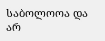საბოლოოა და არ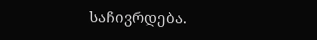საჩივრდება.